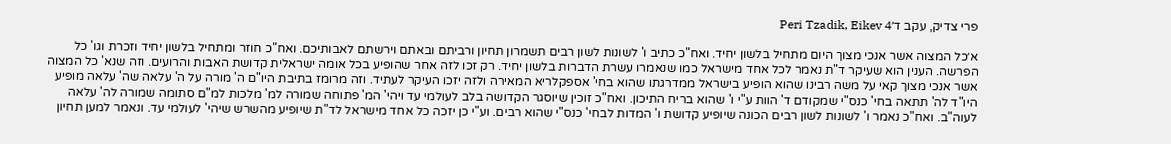פרי צדיק, עקב ד׳Peri Tzadik, Eikev 4

א׳כל המצוה אשר אנכי מצוך היום מתחיל בלשון יחיד. ואח"כ כתיב ו' לשונות לשון רבים תשמרון תחיון ורביתם ובאתם וירשתם לאבותיכם. ואח"כ חוזר ומתחיל בלשון יחיד וזכרת וגו' כל הפרשה. הענין הוא שעיקר ד"ת נאמר לכל אחד מישראל כמו שנאמרו עשרת הדברות בלשון יחיד. רק זכו לזה אחר שהופיע בכל אומה ישראלית קדושת האבות והרועים. וזה שנא' כל המצוה אשר אנכי מצוך קאי על משה רבינו שהוא הופיע בישראל ממדרגתו שהוא בחי' אספקלריא המאירה ולזה יזכו העיקר לעתיד. וזה מרומז בתיבת היו"ם ה' מורה על ה' עלאה שה' עלאה מופיע היו"ד לה' תתאה בחי' כנס"י שמקודם ד' הוות ע"י ו' שהוא בריח התיכון. ואח"כ זוכין שיוסגר הקדושה בלב לעולמי עד ויהי' המ' פתוחה שמורה למ' מלכות למ"ם סתומה שמורה לה' עלאה לעוה"ב. ואח"כ נאמר ו' לשונות לשון רבים הכונה שיופיע קדושת ו' המדות לבחי' כנס"י שהוא רבים. וע"י כן יזכה כל אחד מישראל לד"ת שיופיע מהשרש שיהי' לעולמי עד. ונאמר למען תחיון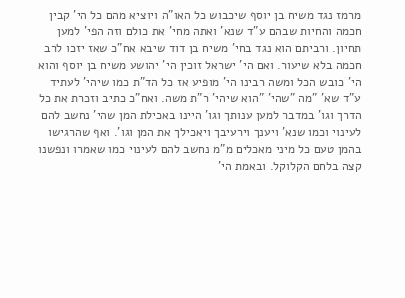מרמז נגד משיח בן יוסף שיכבוש כל האו"ה ויוציא מהם כל הי' קבין חכמה והחיות שבהם ע"ד שנא' ואתה מחי' את כולם וזה הפי' למען תחיון. ורביתם הוא נגד בחי' משיח בן דוד שיבא אח"כ שאז יזכו לרב חכמה בלא שיעור. ואם הי' ישראל זוכין הי' יהושע משיח בן יוסף והוא הי' כובש הכל ומשה רבינו הי' מופיע אז כל הד"ת כמו שיהי' לעתיד ע"ד שא' "מה "שהי' "הוא שיהי' ר"ת משה. ואח"כ כתיב וזכרת את כל הדרך וגו' במדבר למען ענותך וגו' היינו באכילת המן שהי' נחשב להם לעינוי וכמו שנא' ויענך וירעיבך ויאכילך את המן וגו'. ואף שהרגישו בהמן טעם כל מיני מאכלים מ"מ נחשב להם לעינוי כמו שאמרו ונפשנו קצה בלחם הקלוקל. ובאמת הי'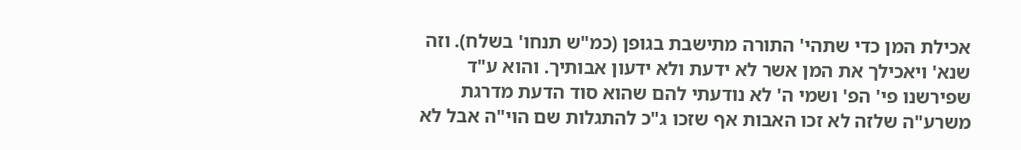אכילת המן כדי שתהי' התורה מתישבת בגופן (כמ"ש תנחו' בשלח). וזה שנא' ויאכילך את המן אשר לא ידעת ולא ידעון אבותיך. והוא ע"ד שפירשנו פי' הפ' ושמי ה' לא נודעתי להם שהוא סוד הדעת מדרגת משרע"ה שלזה לא זכו האבות אף שזכו ג"כ להתגלות שם הוי"ה אבל לא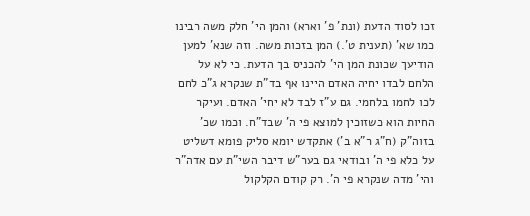זכו לסוד הדעת (ונת' פ' וארא) והמן הי' חלק משה רבינו כמו שא' (תענית ט'.) המן בזכות משה. וזה שנא' למען הודיעך שכונת המן הי' להכניס בך הדעת. כי לא על הלחם לבדו יחיה האדם היינו אף בד"ת שנקרא ג"כ לחם לכו לחמו בלחמי. גם ע"ז לבד לא יחי' האדם. ועיקר החיות הוא כשזוכין למוצא פי ה' שבד"ח. וכמו שכ' בזוה"ק (ח"ג ר"א ב') אתקדש יומא סליק פומא דשליט על כלא פי ה' ובודאי גם בער"ש דיבר השי"ת עם אדה"ר והי' מדה שנקרא פי ה'. רק קודם הקלקול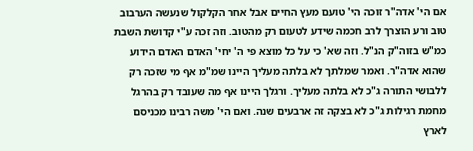אם הי' אדה"ר זוכה הי' טועם מעץ החיים אבל אחר הקלקול שנעשה הערבוב טוב ורע הוצרך לרב חכמה שידע לטעום רק מהטוב. וזה זכה ע"י קדושת השבת כמ"ש בזוה"ק הנ"ל. וזה שא' כי על כל מוצא פי ה' יחי' האדם האדם הידוע שהוא אדה"ר. ואמר שמלתך לא בלתה מעליך היינו שמ"מ אף מי שזכה רק ללבושי התורה ג"כ לא בלתה מעליך. ורגלך היינו אף מה שעובד רק בהרגל מחמת רגילות ג"כ לא בצקה זה ארבעים שנה. ואם הי' משה רבינו מכניסם לארץ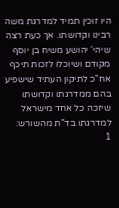היו זוכין תמיד למדרגת משה רבינו וקדושתו. אך כעת רצה שיהי' יהושע משיח בן יוסף מקודם ושיוכלו לזכות תיכף אח"כ לתיקון העתיד שישפיע בהם ממדרגתו וקדושתו שיזכה כל אחד מישראל למדרגתו בד"ת מהשורש:
1